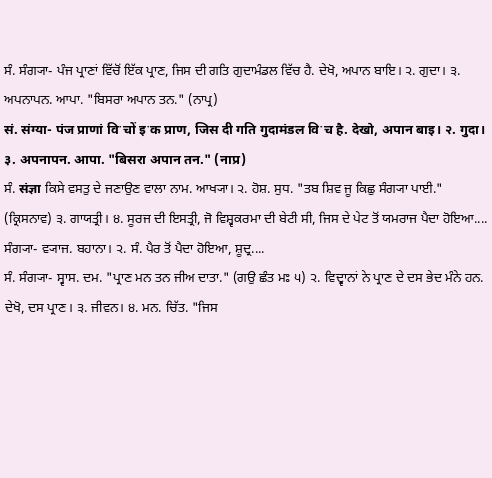ਸੰ. ਸੰਗ੍ਯਾ- ਪੰਜ ਪ੍ਰਾਣਾਂ ਵਿੱਚੋਂ ਇੱਕ ਪ੍ਰਾਣ, ਜਿਸ ਦੀ ਗਤਿ ਗੁਦਾਮੰਡਲ ਵਿੱਚ ਹੈ. ਦੇਖੋ, ਅਪਾਨ ਬਾਇ। ੨. ਗੁਦਾ। ੩. ਅਪਨਾਪਨ. ਆਪਾ. "ਬਿਸਰਾ ਅਪਾਨ ਤਨ." (ਨਾਪ੍ਰ)
सं. संग्या- पंज प्राणां विॱचों इॱक प्राण, जिस दी गति गुदामंडल विॱच है. देखो, अपान बाइ। २. गुदा। ३. अपनापन. आपा. "बिसरा अपान तन." (नाप्र)
ਸੰ. संज्ञा ਕਿਸੇ ਵਸਤੁ ਦੇ ਜਣਾਉਣ ਵਾਲਾ ਨਾਮ. ਆਖ੍ਯਾ। ੨. ਹੋਸ਼. ਸੁਧ. "ਤਬ ਸ਼ਿਵ ਜੂ ਕਿਛੁ ਸੰਗ੍ਯਾ ਪਾਈ." (ਕ੍ਰਿਸਨਾਵ) ੩. ਗਾਯਤ੍ਰੀ। ੪. ਸੂਰਜ ਦੀ ਇਸਤ੍ਰੀ, ਜੋ ਵਿਸ਼੍ਵਕਰਮਾ ਦੀ ਬੇਟੀ ਸੀ, ਜਿਸ ਦੇ ਪੇਟ ਤੋਂ ਯਮਰਾਜ ਪੈਦਾ ਹੋਇਆ....
ਸੰਗ੍ਯਾ- ਵ੍ਯਾਜ. ਬਹਾਨਾ। ੨. ਸੰ. ਪੈਰ ਤੋਂ ਪੈਦਾ ਹੋਇਆ, ਸ਼ੂਦ੍ਰ....
ਸੰ. ਸੰਗ੍ਯਾ- ਸ੍ਵਾਸ. ਦਮ. "ਪ੍ਰਾਣ ਮਨ ਤਨ ਜੀਅ ਦਾਤਾ." (ਗਉ ਛੰਤ ਮਃ ੫) ੨. ਵਿਦ੍ਵਾਨਾਂ ਨੇ ਪ੍ਰਾਣ ਦੇ ਦਸ ਭੇਦ ਮੰਨੇ ਹਨ. ਦੇਖੋ, ਦਸ ਪ੍ਰਾਣ। ੩. ਜੀਵਨ। ੪. ਮਨ. ਚਿੱਤ. "ਜਿਸ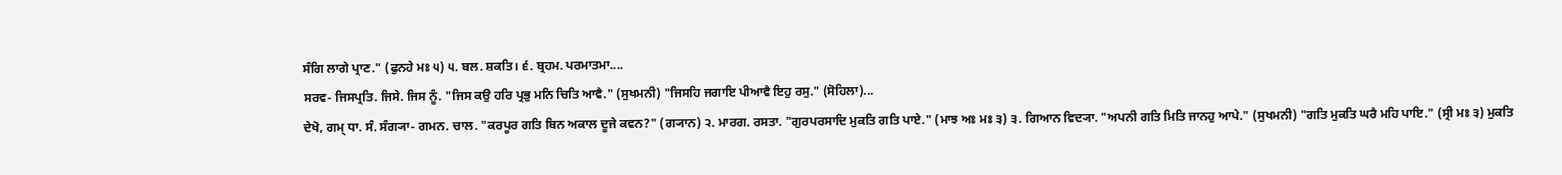ਸੰਗਿ ਲਾਗੇ ਪ੍ਰਾਣ." (ਫੁਨਹੇ ਮਃ ੫) ੫. ਬਲ. ਸ਼ਕਤਿ। ੬. ਬ੍ਰਹਮ. ਪਰਮਾਤਮਾ....
ਸਰਵ- ਜਿਸਪ੍ਰਤਿ. ਜਿਸੇ. ਜਿਸ ਨੂੰ. "ਜਿਸ ਕਉ ਹਰਿ ਪ੍ਰਭੁ ਮਨਿ ਚਿਤਿ ਆਵੈ." (ਸੁਖਮਨੀ) "ਜਿਸਹਿ ਜਗਾਇ ਪੀਆਵੈ ਇਹੁ ਰਸੁ." (ਸੋਹਿਲਾ)...
ਦੇਖੋ, ਗਮ੍ ਧਾ. ਸੰ. ਸੰਗ੍ਯਾ- ਗਮਨ. ਚਾਲ. "ਕਰਪੂਰ ਗਤਿ ਬਿਨ ਅਕਾਲ ਦੂਜੇ ਕਵਨ?" (ਗ੍ਯਾਨ) ੨. ਮਾਰਗ. ਰਸਤਾ. "ਗੁਰਪਰਸਾਦਿ ਮੁਕਤਿ ਗਤਿ ਪਾਏ." (ਮਾਝ ਅਃ ਮਃ ੩) ੩. ਗਿਆਨ ਵਿਦ੍ਯਾ. "ਅਪਨੀ ਗਤਿ ਮਿਤਿ ਜਾਨਹੁ ਆਪੇ." (ਸੁਖਮਨੀ) "ਗਤਿ ਮੁਕਤਿ ਘਰੈ ਮਹਿ ਪਾਇ." (ਸ੍ਰੀ ਮਃ ੩) ਮੁਕਤਿ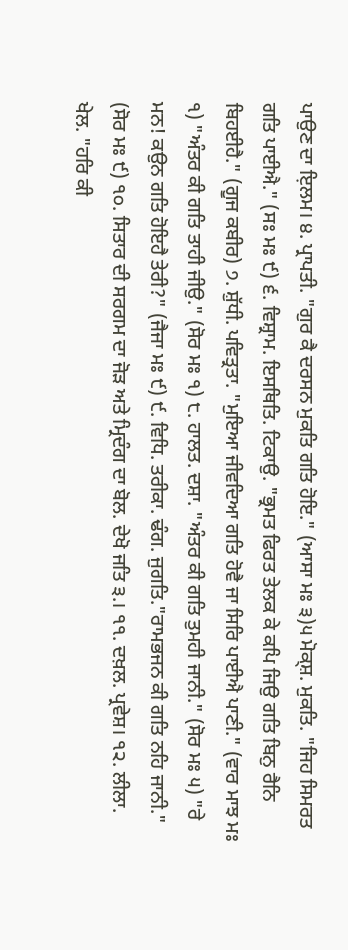ਪਾਉਣ ਦਾ ਇ਼ਲਮ। ੪. ਪ੍ਰਾਪਤੀ. "ਗੁਰ ਕੈ ਦਰਸਨ ਮੁਕਤਿ ਗਤਿ ਹੋਇ." (ਆਸਾ ਮਃ ੩)੫ ਮੋਕ੍ਸ਼. ਮੁਕਤਿ. "ਜਿਹ ਸਿਮਰਤ ਗਤਿ ਪਾਈਐ." (ਸਃ ਮਃ ੯) ੬. ਵਿਸ਼੍ਰਾਮ. ਇਸਥਿਤਿ. ਟਿਕਾਉ. "ਭ੍ਰਮਤ ਫਿਰਤ ਤੇਲਕ ਕੇ ਕਪਿ ਜਿਉ ਗਤਿ ਬਿਨੁ ਰੈਨਿ ਬਿਹਈਹੈ." (ਗੂਜ ਕਬੀਰ) ੭. ਸ਼ੁੱਧੀ. ਪਵਿਤ੍ਰਤਾ. "ਮੁਇਆ ਜੀਵਦਿਆ ਗਤਿ ਹੋਵੈ ਜਾ ਸਿਰਿ ਪਾਈਐ ਪਾਣੀ." (ਵਾਰ ਮਾਝ ਮਃ ੧) "ਅੰਤਰ ਕੀ ਗਤਿ ਤਾਹੀ ਜੀਉ." (ਸੋਰ ਮਃ ੧) ੮. ਹਾਲਤ. ਦਸ਼ਾ. "ਅੰਤਰ ਕੀ ਗਤਿ ਤੁਮਹੀ ਜਾਨੀ." (ਸੋਰ ਮਃ ੫) "ਰੇ ਮਨ! ਕਉਨ ਗਤਿ ਹੋਇਹੈ ਤੇਰੀ?" (ਜੈਜਾ ਮਃ ੯) ੯. ਵਿਧਿ. ਤਰੀਕਾ. ਢੰਗ. ਜੁਗਤਿ."ਰਾਮਭਜਨ ਕੀ ਗਤਿ ਨਹਿ ਜਾਨੀ." (ਸੋਰ ਮਃ ੯) ੧੦. ਸਿਤਾਰ ਦੀ ਸਰਗਮ ਦਾ ਜੋੜ ਅਤੇ ਮ੍ਰਿਦੰਗ ਦਾ ਬੋਲ. ਦੇਖੋ ਜਤਿ ੩.। ੧੧. ਦਖ਼ਲ. ਪ੍ਰਵੇਸ਼। ੧੨. ਲੀਲਾ. ਖੇਲ. "ਹਰਿ ਕੀ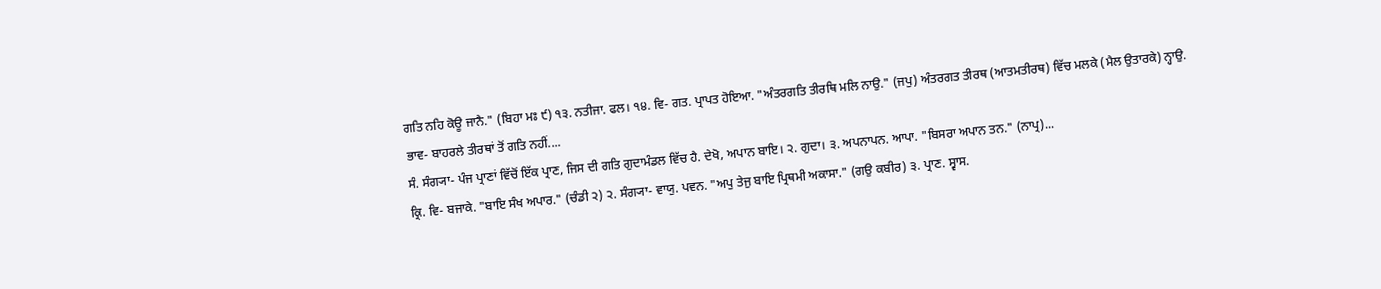ਗਤਿ ਨਹਿ ਕੋਊ ਜਾਨੈ." (ਬਿਹਾ ਮਃ ੯) ੧੩. ਨਤੀਜਾ. ਫਲ। ੧੪. ਵਿ- ਗਤ. ਪ੍ਰਾਪਤ ਹੋਇਆ. "ਅੰਤਰਗਤਿ ਤੀਰਥਿ ਮਲਿ ਨਾਉ." (ਜਪੁ) ਅੰਤਰਗਤ ਤੀਰਥ (ਆਤਮਤੀਰਥ) ਵਿੱਚ ਮਲਕੇ (ਮੈਲ ਉਤਾਰਕੇ) ਨ੍ਹਾਉ. ਭਾਵ- ਬਾਹਰਲੇ ਤੀਰਥਾਂ ਤੋਂ ਗਤਿ ਨਹੀਂ....
ਸੰ. ਸੰਗ੍ਯਾ- ਪੰਜ ਪ੍ਰਾਣਾਂ ਵਿੱਚੋਂ ਇੱਕ ਪ੍ਰਾਣ, ਜਿਸ ਦੀ ਗਤਿ ਗੁਦਾਮੰਡਲ ਵਿੱਚ ਹੈ. ਦੇਖੋ, ਅਪਾਨ ਬਾਇ। ੨. ਗੁਦਾ। ੩. ਅਪਨਾਪਨ. ਆਪਾ. "ਬਿਸਰਾ ਅਪਾਨ ਤਨ." (ਨਾਪ੍ਰ)...
ਕ੍ਰਿ. ਵਿ- ਬਜਾਕੇ. "ਬਾਇ ਸੰਖ ਅਪਾਰ." (ਚੰਡੀ ੨) ੨. ਸੰਗ੍ਯਾ- ਵਾਯੁ. ਪਵਨ. "ਅਪੁ ਤੇਜੁ ਬਾਇ ਪ੍ਰਿਥਮੀ ਅਕਾਸਾ." (ਗਉ ਕਬੀਰ) ੩. ਪ੍ਰਾਣ. ਸ੍ਵਾਸ.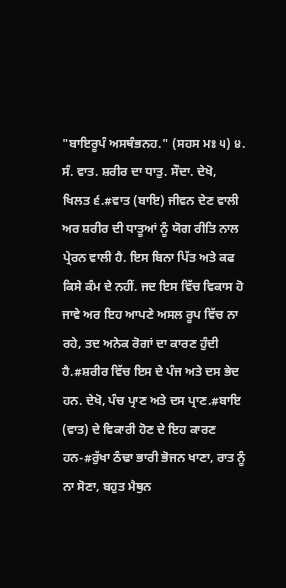"ਬਾਇਰੂਪੰ ਅਸਥੰਭਨਹ." (ਸਹਸ ਮਃ ੫) ੪. ਸੰ. ਵਾਤ. ਸ਼ਰੀਰ ਦਾ ਧਾਤੁ. ਸੌਦਾ. ਦੇਖੋ, ਖਿਲਤ ੬.#ਵਾਤ (ਬਾਇ) ਜੀਵਨ ਦੇਣ ਵਾਲੀ ਅਰ ਸ਼ਰੀਰ ਦੀ ਧਾਤੂਆਂ ਨੂੰ ਯੋਗ ਰੀਤਿ ਨਾਲ ਪ੍ਰੇਰਨ ਵਾਲੀ ਹੈ. ਇਸ ਬਿਨਾ ਪਿੱਤ ਅਤੇ ਕਫ ਕਿਸੇ ਕੰਮ ਦੇ ਨਹੀਂ. ਜਦ ਇਸ ਵਿੱਚ ਵਿਕਾਸ ਹੋ ਜਾਵੇ ਅਰ ਇਹ ਆਪਣੇ ਅਸਲ ਰੂਪ ਵਿੱਚ ਨਾ ਰਹੇ, ਤਦ ਅਨੇਕ ਰੋਗਾਂ ਦਾ ਕਾਰਣ ਹੁੰਦੀ ਹੈ.#ਸ਼ਰੀਰ ਵਿੱਚ ਇਸ ਦੇ ਪੰਜ ਅਤੇ ਦਸ ਭੇਦ ਹਨ. ਦੇਖੋ, ਪੰਚ ਪ੍ਰਾਣ ਅਤੇ ਦਸ ਪ੍ਰਾਣ.#ਬਾਇ (ਵਾਤ) ਦੇ ਵਿਕਾਰੀ ਹੋਣ ਦੇ ਇਹ ਕਾਰਣ ਹਨ-#ਰੁੱਖਾ ਠੰਢਾ ਭਾਰੀ ਭੋਜਨ ਖਾਣਾ, ਰਾਤ ਨੂੰ ਨਾ ਸੋਣਾ, ਬਹੁਤ ਮੈਥੁਨ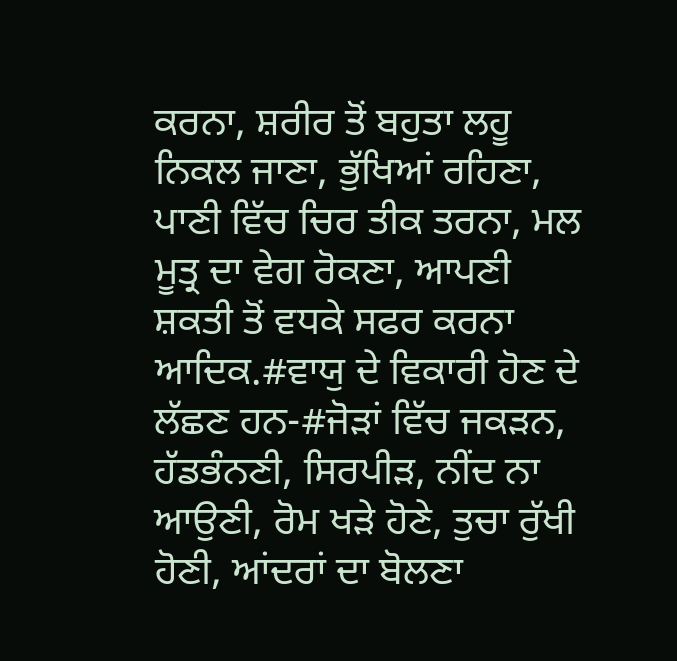ਕਰਨਾ, ਸ਼ਰੀਰ ਤੋਂ ਬਹੁਤਾ ਲਹੂ ਨਿਕਲ ਜਾਣਾ, ਭੁੱਖਿਆਂ ਰਹਿਣਾ, ਪਾਣੀ ਵਿੱਚ ਚਿਰ ਤੀਕ ਤਰਨਾ, ਮਲ ਮੂਤ੍ਰ ਦਾ ਵੇਗ ਰੋਕਣਾ, ਆਪਣੀ ਸ਼ਕਤੀ ਤੋਂ ਵਧਕੇ ਸਫਰ ਕਰਨਾ ਆਦਿਕ.#ਵਾਯੁ ਦੇ ਵਿਕਾਰੀ ਹੋਣ ਦੇ ਲੱਛਣ ਹਨ-#ਜੋੜਾਂ ਵਿੱਚ ਜਕੜਨ, ਹੱਡਭੰਨਣੀ, ਸਿਰਪੀੜ, ਨੀਂਦ ਨਾ ਆਉਣੀ, ਰੋਮ ਖੜੇ ਹੋਣੇ, ਤੁਚਾ ਰੁੱਖੀ ਹੋਣੀ, ਆਂਦਰਾਂ ਦਾ ਬੋਲਣਾ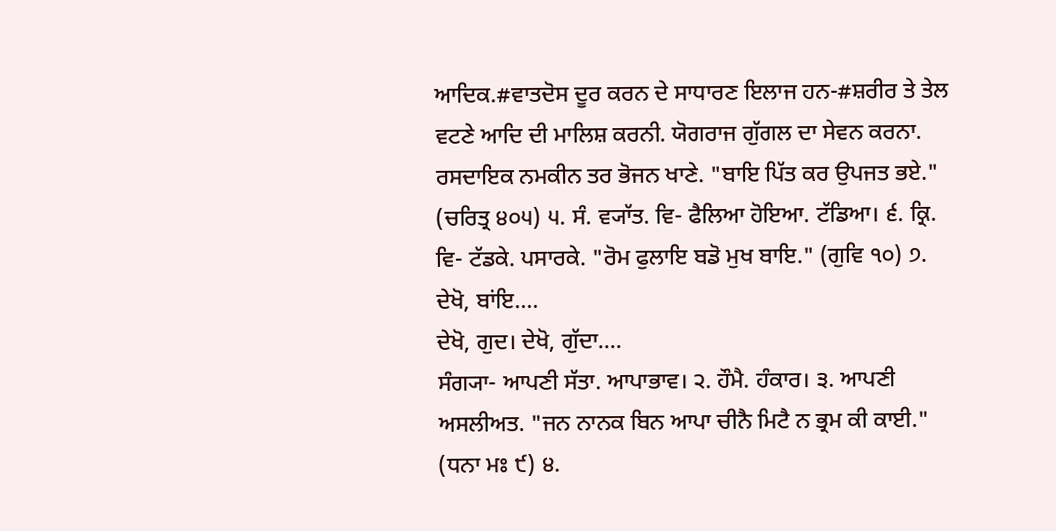ਆਦਿਕ.#ਵਾਤਦੋਸ ਦੂਰ ਕਰਨ ਦੇ ਸਾਧਾਰਣ ਇਲਾਜ ਹਨ-#ਸ਼ਰੀਰ ਤੇ ਤੇਲ ਵਟਣੇ ਆਦਿ ਦੀ ਮਾਲਿਸ਼ ਕਰਨੀ. ਯੋਗਰਾਜ ਗੁੱਗਲ ਦਾ ਸੇਵਨ ਕਰਨਾ. ਰਸਦਾਇਕ ਨਮਕੀਨ ਤਰ ਭੋਜਨ ਖਾਣੇ. "ਬਾਇ ਪਿੱਤ ਕਰ ਉਪਜਤ ਭਏ." (ਚਰਿਤ੍ਰ ੪੦੫) ੫. ਸੰ. ਵ੍ਯਾੱਤ. ਵਿ- ਫੈਲਿਆ ਹੋਇਆ. ਟੱਡਿਆ। ੬. ਕ੍ਰਿ. ਵਿ- ਟੱਡਕੇ. ਪਸਾਰਕੇ. "ਰੋਮ ਫੁਲਾਇ ਬਡੋ ਮੁਖ ਬਾਇ." (ਗੁਵਿ ੧੦) ੭. ਦੇਖੋ, ਬਾਂਇ....
ਦੇਖੋ, ਗੁਦ। ਦੇਖੋ, ਗੁੱਦਾ....
ਸੰਗ੍ਯਾ- ਆਪਣੀ ਸੱਤਾ. ਆਪਾਭਾਵ। ੨. ਹੌਮੈ. ਹੰਕਾਰ। ੩. ਆਪਣੀ ਅਸਲੀਅਤ. "ਜਨ ਨਾਨਕ ਬਿਨ ਆਪਾ ਚੀਨੈ ਮਿਟੈ ਨ ਭ੍ਰਮ ਕੀ ਕਾਈ." (ਧਨਾ ਮਃ ੯) ੪.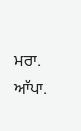ਮਰਾ. ਆੱਪਾ.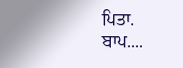ਪਿਤਾ. ਬਾਪ....